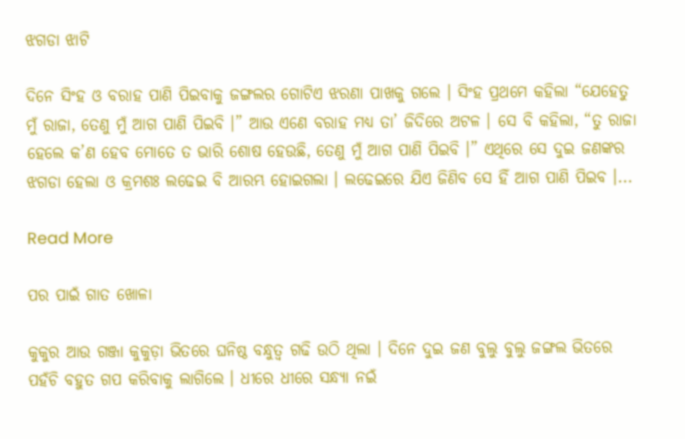ଝଗଡା ଝାଟି

ଦିନେ ସିଂହ ଓ ବରାହ ପାଣି ପିଇବାକୁ ଜଙ୍ଗଲର ଗୋଟିଏ ଝରଣା ପାଖକୁ ଗଲେ । ସିଂହ ପ୍ରଥମେ କହିଲା “ଯେହେତୁ ମୁଁ ରାଜା, ତେଣୁ ମୁଁ ଆଗ ପାଣି ପିଇବି ।” ଆଉ ଏଣେ ବରାହ ମଧ୍ୟ ତା’ ଜିଦିରେ ଅଟଳ । ସେ ବି କହିଲା, “ତୁ ରାଜା ହେଲେ କ’ଣ ହେବ ମୋତେ ତ ଭାରି ଶୋଷ ହେଉଛି, ତେଣୁ ମୁଁ ଆଗ ପାଣି ପିଇବି ।” ଏଥିରେ ସେ ଦୁଇ ଜଣଙ୍କର ଝଗଡା ହେଲା ଓ କ୍ରମଶଃ ଲଢେଇ ବି ଆରମ୍ଭ ହୋଇଗଲା । ଲଢେଇରେ ଯିଏ ଜିଣିବ ସେ ହିଁ ଆଗ ପାଣି ପିଇବ ।...

Read More

ପର ପାଇଁ ଗାତ ଖୋଳା

କୁକୁର ଆଉ ଗଞ୍ଜା କୁକୁଡ଼ା ଭିତରେ ଘନିଷ୍ଠ ବନ୍ଧୁତ୍ୱ ଗଢି ଉଠି ଥିଲା । ଦିନେ ଦୁଇ ଜଣ ବୁଲୁ ବୁଲୁ ଜଙ୍ଗଲ ଭିତରେ ପହଁଚି ବହୁତ ଗପ କରିବାକୁ ଲାଗିଲେ । ଧୀରେ ଧୀରେ ସନ୍ଧ୍ୟା ନଇଁ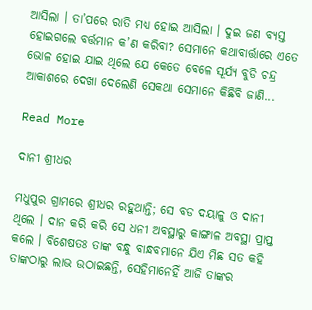ଆସିଲା । ତା’ପରେ ରାତି ମଧ୍ୟ ହୋଇ ଆସିଲା । ଦୁଇ ଜଣ ବ୍ୟସ୍ତ ହୋଇଗଲେ ବର୍ତ୍ତମାନ କ’ଣ କରିବା? ସେମାନେ କଥାବାର୍ତ୍ତାରେ ଏତେ ଭୋଳ ହୋଇ ଯାଇ ଥିଲେ ଯେ କେତେ ବେଳେ ସୂର୍ଯ୍ୟ ବୁଡି ଚନ୍ଦ୍ର ଆକାଶରେ ଦେଖା ଦେଲେଣି ସେକଥା ସେମାନେ କିଛିବି ଜାଣି...

Read More

ଦାନୀ ଶ୍ରୀଧର

ମଧୁପୁର ଗ୍ରାମରେ ଶ୍ରୀଧର ରହୁଥାନ୍ତି; ସେ ବଡ ଦୟାଳୁ ଓ ଦାନୀ ଥିଲେ । ଦାନ କରି କରି ସେ ଧନୀ ଅବସ୍ଥାରୁ କାଙ୍ଗାଳ ଅବସ୍ଥା ପ୍ରାପ୍ତ କଲେ । ବିଶେଷତଃ ତାଙ୍କ ବନ୍ଧୁ ବାନ୍ଧବମାନେ ଯିଏ ମିଛ ସତ କହି ତାଙ୍କଠାରୁ ଲାଭ ଉଠାଇଛନ୍ତି, ସେହିମାନେହିଁ ଆଜି ତାଙ୍କର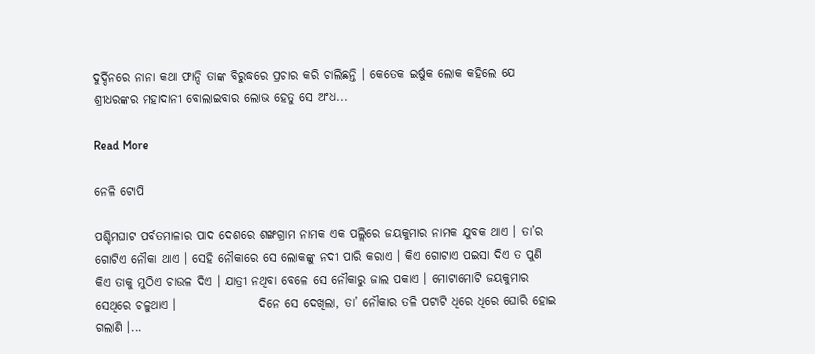ଦୁର୍ଦ୍ଦିନରେ ନାନା କଥା ଫାନ୍ଦି ତାଙ୍କ ବିରୁଦ୍ଧରେ ପ୍ରଚାର କରି ଚାଲିଛନ୍ତି । କେତେକ ଇର୍ଷୁକ ଲୋକ କହିଲେ ଯେ ଶ୍ରୀଧରଙ୍କର ମହାଦାନୀ ବୋଲାଇବାର ଲୋଭ ହେତୁ ସେ ଅଂଧ...

Read More

ନେଳି ଟୋପି

ପଶ୍ଚିମଘାଟ ପର୍ବତମାଳାର ପାଦ ଦେଶରେ ଶଙ୍ଖଗ୍ରାମ ନାମକ ଏକ ପଲ୍ଲିରେ ଜୟକୁମାର ନାମକ ଯୁବକ ଥାଏ । ତା’ର ଗୋଟିଏ ନୌକା ଥାଏ । ସେହି ନୌକାରେ ସେ ଲୋକଙ୍କୁ ନଦୀ ପାରି କରାଏ । କିଏ ଗୋଟାଏ ପଇସା ଦିଏ ତ ପୁଣି କିଏ ତାକୁ ମୁଠିଏ ଚାଉଳ ଦିଏ । ଯାତ୍ରୀ ନଥିବା ବେଳେ ସେ ନୌକାରୁ ଜାଲ ପକାଏ । ମୋଟାମୋଟି ଜୟକୁମାର ସେଥିରେ ଚଳୁଥାଏ ।                 ଦିନେ ସେ ଦେଖିଲା, ତା’ ନୌକାର ତଳି ପଟାଟି ଧିରେ ଧିରେ ଘୋରି ହୋଇ ଗଲାଣି ।...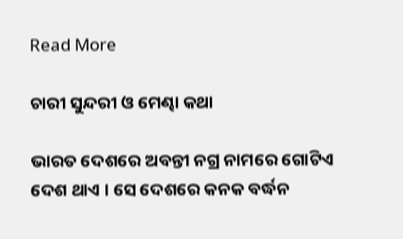Read More

ଚାରୀ ସୁନ୍ଦରୀ ଓ ମେଣ୍ଢା କଥା

ଭାରତ ଦେଶରେ ଅବନ୍ତୀ ନଗ୍ର ନାମରେ ଗୋଟିଏ ଦେଶ ଥାଏ । ସେ ଦେଶରେ କନକ ବର୍ଦ୍ଧନ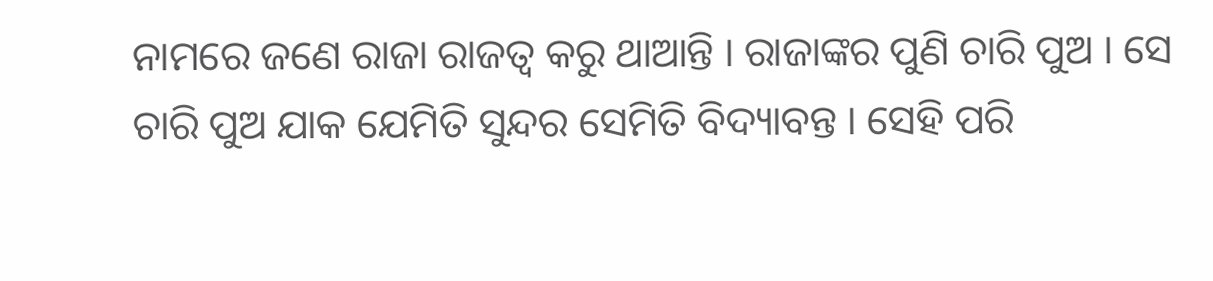ନାମରେ ଜଣେ ରାଜା ରାଜତ୍ୱ କରୁ ଥାଆନ୍ତି । ରାଜାଙ୍କର ପୁଣି ଚାରି ପୁଅ । ସେ ଚାରି ପୁଅ ଯାକ ଯେମିତି ସୁନ୍ଦର ସେମିତି ବିଦ୍ୟାବନ୍ତ । ସେହି ପରି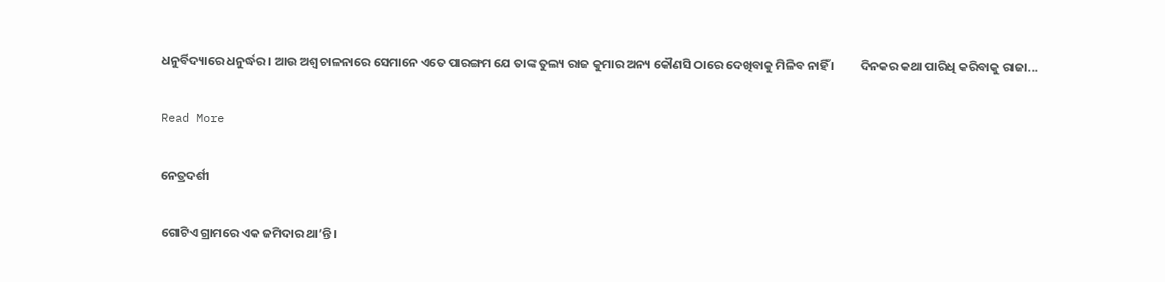ଧନୁର୍ବିଦ୍ୟାରେ ଧନୁର୍ଦ୍ଧର । ଆଉ ଅଶ୍ୱ ଚାଳନାରେ ସେମାନେ ଏତେ ପାରଙ୍ଗମ ଯେ ତାଙ୍କ ତୁଲ୍ୟ ରାଜ କୁମାର ଅନ୍ୟ କୌଣସି ଠାରେ ଦେଖିବାକୁ ମିଳିବ ନାହିଁ ।         ଦିନକର କଥା ପାରିଧି କରିବାକୁ ରାଜା...

Read More

ନେତ୍ରଦର୍ଶୀ

ଗୋଟିଏ ଗ୍ରାମରେ ଏକ ଜମିଦାର ଥା’ନ୍ତି ।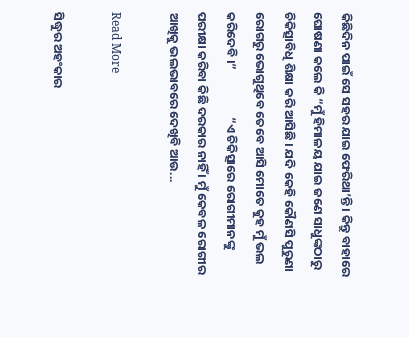କିଛିଦିନ ପାଇଁ ସେ ସହର ଯାଇ ଫେରିଥା’ନ୍ତି । କିନ୍ତୁ ବାହାରେ ଘୋଷଣା କଲେ କି “ମୁଁ ହିମାଳୟ ଯାଇ ଜଣେ ସାଧୁଙ୍କଠାରୁ ଚିକିତ୍ସାବିଧି ଶିକ୍ଷା କରି ଆସିଛି । ଯଦି କେହି କୌଣସି ପୁରୁଣା ରୋଗରୁ ଭୋଗୁଥିବେ ତେବେ ଆସି ମୋତେ କୁହ ମୁଁ ଭଲ କରିଦେବି ।”                 “ଏ ଚିକିତ୍ସାରେ ରୋଗୀମାନଙ୍କୁ ପରୀକ୍ଷା କରିବା କିଛି ଦରକାର ନାହିଁ । ମୁଁ କେବଳ ରୋଗୀର ଆଖିକୁ ଭଲଭାବରେ ଦେଖିବି ଆଉ...

Read More

ସିଦ୍ଧୁର ଅହଂକାର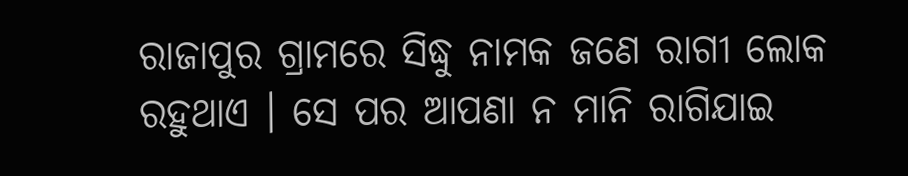ରାଜାପୁର ଗ୍ରାମରେ ସିଦ୍ଧୁ ନାମକ ଜଣେ ରାଗୀ ଲୋକ ରହୁଥାଏ । ସେ ପର ଆପଣା ନ ମାନି ରାଗିଯାଇ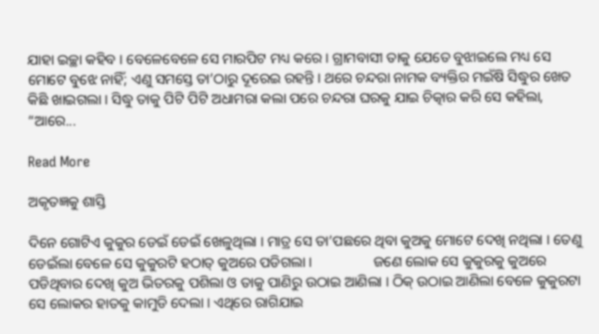ଯାହା ଇଚ୍ଛା କହିବ । ବେଳେବେଳେ ସେ ମାରପିଟ ମଧ୍ୟ କରେ । ଗ୍ରାମବାସୀ ତାକୁ ଯେତେ ବୁଝାଇଲେ ମଧ୍ୟ ସେ ମୋଟେ ବୁଝେ ନାହିଁ; ଏଣୁ ସମସ୍ତେ ତା’ଠାରୁ ଦୂରେଇ ରହନ୍ତି । ଥରେ ଚନ୍ଦରା ନାମକ ବ୍ୟକ୍ତିର ମଇଁଷି ସିଦ୍ଧୁର ଖେତ କିଛି ଖାଇଗଲା । ସିଦ୍ଧୁ ତାକୁ ପିଟି ପିଟି ଅଧାମରା କଲା ପରେ ଚନ୍ଦରା ଘରକୁ ଯାଇ ଚିତ୍କାର କରି ସେ କହିଲା, “ଆରେ...

Read More

ଅକୃତଜ୍ଞକୁ ଶାସ୍ତି

ଦିନେ ଗୋଟିଏ କୁକୁର ଡେଇଁ ଡେଇଁ ଖେଳୁଥିଲା । ମାତ୍ର ସେ ତା’ପଛରେ ଥିବା କୁଅକୁ ମୋଟେ ଦେଖି ନଥିଲା । ତେଣୁ ଡେଇଁଲା ବେଳେ ସେ କୁକୁରଟି ହଠାତ୍ କୁଅରେ ପଡିଗଲା ।                 ଜଣେ ଲୋକ ସେ କୁକୁରକୁ କୁଅରେ ପଡିଥିବାର ଦେଖି କୁଅ ଭିତରକୁ ପଶିଲା ଓ ତାକୁ ପାଣିରୁ ଉଠାଇ ଆଣିଲା । ଠିକ୍ ଉଠାଇ ଆଣିଲା ବେଳେ କୁକୁରଟା ସେ ଲୋକର ହାତକୁ କାମୁଡି ଦେଲା । ଏଥିରେ ରାଗିଯାଇ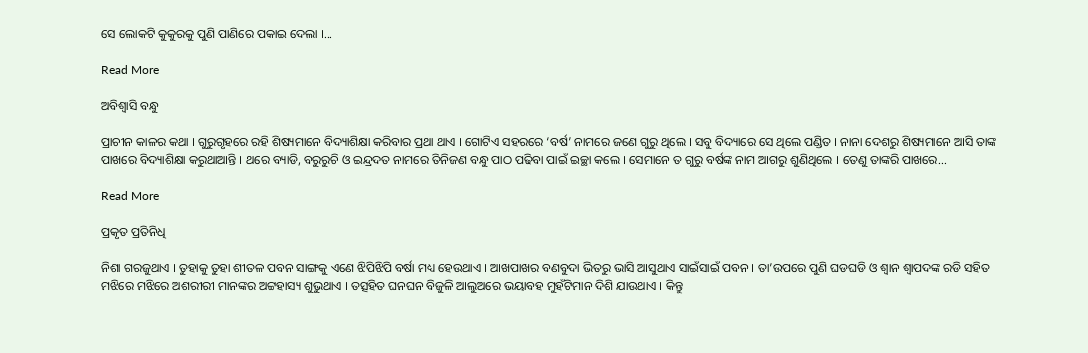ସେ ଲୋକଟି କୁକୁରକୁ ପୁଣି ପାଣିରେ ପକାଇ ଦେଲା ।...

Read More

ଅବିଶ୍ୱାସି ବନ୍ଧୁ

ପ୍ରାଚୀନ କାଳର କଥା । ଗୁରୁଗୃହରେ ରହି ଶିଷ୍ୟମାନେ ବିଦ୍ୟାଶିକ୍ଷା କରିବାର ପ୍ରଥା ଥାଏ । ଗୋଟିଏ ସହରରେ ‘ବର୍ଷ’ ନାମରେ ଜଣେ ଗୁରୁ ଥିଲେ । ସବୁ ବିଦ୍ୟାରେ ସେ ଥିଲେ ପଣ୍ଡିତ । ନାନା ଦେଶରୁ ଶିଷ୍ୟମାନେ ଆସି ତାଙ୍କ ପାଖରେ ବିଦ୍ୟାଶିକ୍ଷା କରୁଥାଆନ୍ତି । ଥରେ ବ୍ୟାଡି, ବରୁରୁଚି ଓ ଇନ୍ଦ୍ରଦତ ନାମରେ ତିନିଜଣ ବନ୍ଧୁ ପାଠ ପଢିବା ପାଇଁ ଇଚ୍ଛା କଲେ । ସେମାନେ ତ ଗୁରୁ ବର୍ଷଙ୍କ ନାମ ଆଗରୁ ଶୁଣିଥିଲେ । ତେଣୁ ତାଙ୍କରି ପାଖରେ...

Read More

ପ୍ରକୃତ ପ୍ରତିନିଧି

ନିଶା ଗରଜୁଥାଏ । ତୁହାକୁ ତୁହା ଶୀତଳ ପବନ ସାଙ୍ଗକୁ ଏଣେ ଝିପିଝିପି ବର୍ଷା ମଧ୍ୟ ହେଉଥାଏ । ଆଖପାଖର ବଣବୁଦା ଭିତରୁ ଭାସି ଆସୁଥାଏ ସାଇଁସାଇଁ ପବନ । ତା’ଉପରେ ପୁଣି ଘଡଘଡି ଓ ଶ୍ୱାନ ଶ୍ୱାପଦଙ୍କ ରଡି ସହିତ ମଝିରେ ମଝିରେ ଅଶରୀରୀ ମାନଙ୍କର ଅଟ୍ଟହାସ୍ୟ ଶୁଭୁଥାଏ । ତତ୍ସହିତ ଘନଘନ ବିଜୁଳି ଆଲୁଅରେ ଭୟାବହ ମୁହଁଟିମାନ ଦିଶି ଯାଉଥାଏ । କିନ୍ତୁ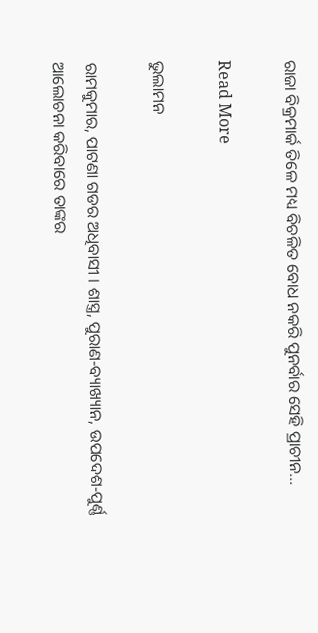ରାଜା ବିକ୍ରମାର୍କ ତିଳେ ମଧ୍ୟ ବିଚଳିତ ବୋଧ ନକରି ପୁନର୍ବାର ସେହି ପ୍ରାଚୀନ...

Read More

ଭୁଲାମନ

ରାମକୁମାର, ପାଟଣା ଗଡର ଅଧିବାସୀ । ଶାସ୍ତ୍ର, ପୁରାଣ-ବ୍ୟାଖ୍ୟାନ, ଉପଦେଶ-ପୁର୍ଣ୍ଣ ଆଲୋଚନା କରିବାରେ ତାଙ୍କର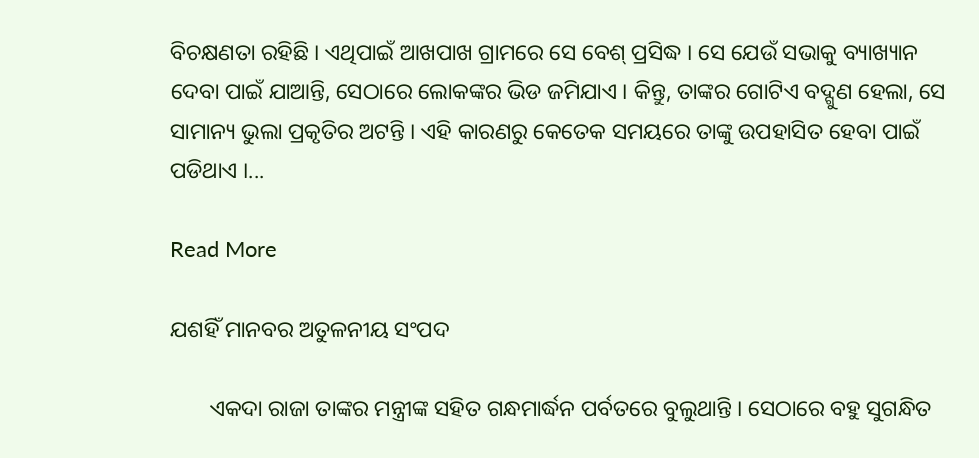ବିଚକ୍ଷଣତା ରହିଛି । ଏଥିପାଇଁ ଆଖପାଖ ଗ୍ରାମରେ ସେ ବେଶ୍ ପ୍ରସିଦ୍ଧ । ସେ ଯେଉଁ ସଭାକୁ ବ୍ୟାଖ୍ୟାନ ଦେବା ପାଇଁ ଯାଆନ୍ତି, ସେଠାରେ ଲୋକଙ୍କର ଭିଡ ଜମିଯାଏ । କିନ୍ତୁ, ତାଙ୍କର ଗୋଟିଏ ବଦ୍ଗୁଣ ହେଲା, ସେ ସାମାନ୍ୟ ଭୁଲା ପ୍ରକୃତିର ଅଟନ୍ତି । ଏହି କାରଣରୁ କେତେକ ସମୟରେ ତାଙ୍କୁ ଉପହାସିତ ହେବା ପାଇଁ ପଡିଥାଏ ।...

Read More

ଯଶହିଁ ମାନବର ଅତୁଳନୀୟ ସଂପଦ

       ଏକଦା ରାଜା ତାଙ୍କର ମନ୍ତ୍ରୀଙ୍କ ସହିତ ଗନ୍ଧମାର୍ଦ୍ଧନ ପର୍ବତରେ ବୁଲୁଥାନ୍ତି । ସେଠାରେ ବହୁ ସୁଗନ୍ଧିତ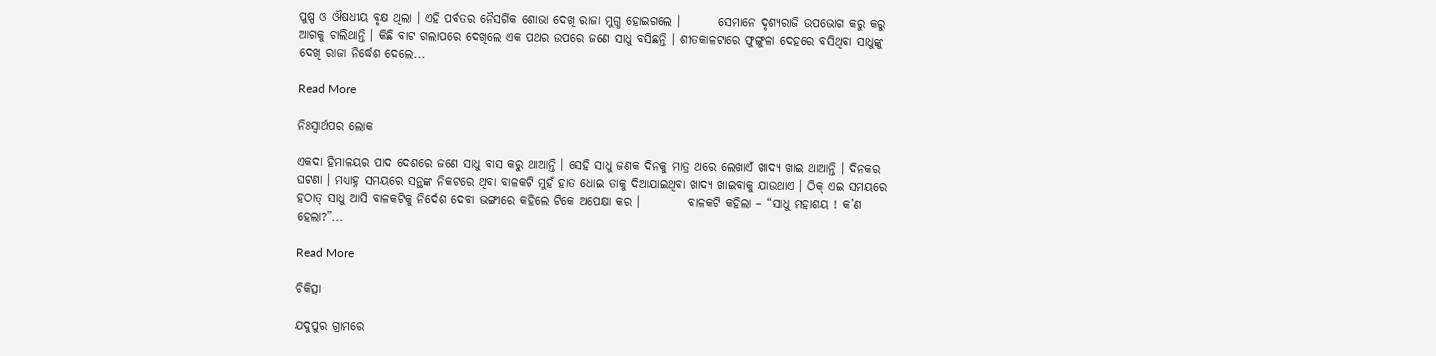ପୁଷ୍ପ ଓ ଔଷଧୀୟ ବୃକ୍ଷ ଥିଲା । ଏହି ପର୍ବତର ନୈସର୍ଗିକ ଶୋଭା ଦେଖି ରାଜା ମୁଗ୍ଧ ହୋଇଗଲେ ।        ସେମାନେ ଦୃଶ୍ୟରାଜି ଉପଭୋଗ କରୁ କରୁ ଆଗକୁ ଚାଲିଥାନ୍ତି । କିଛି ବାଟ ଗଲାପରେ ଦେଖିଲେ ଏକ ପଥର ଉପରେ ଜଣେ ସାଧୁ ବସିଛନ୍ତି । ଶୀତକାଳଟାରେ ଫୁଙ୍ଗୁଳା ଦେହରେ ବସିଥିବା ସାଧୁଙ୍କୁ ଦେଖି ରାଜା ନିର୍ଦ୍ଧେଶ ଦେଲେ...

Read More

ନିଃସ୍ୱାର୍ଥପର ଲୋକ

ଏକଦା ହିମାଳୟର ପାଦ ଦେଶରେ ଜଣେ ସାଧୁ ବାସ କରୁ ଥାଆନ୍ତି । ସେହି ସାଧୁ ଜଣକ ଦିନକୁ ମାତ୍ର ଥରେ ଲେଖାଏଁ ଖାଦ୍ୟ ଖାଇ ଥାଆନ୍ତି । ଦିନକର ଘଟଣା । ମଧ୍ୟାହ୍ନ ସମୟରେ ସନ୍ଥଙ୍କ ନିକଟରେ ଥିବା ବାଳକଟି ମୁହଁ ହାତ ଧୋଇ ତାକୁ ଦିଆଯାଇଥିବା ଖାଦ୍ୟ ଖାଇବାକୁ ଯାଉଥାଏ । ଠିକ୍ ଏଇ ସମୟରେ ହଠାତ୍ ସାଧୁ ଆସି ବାଳକଟିକୁ ନିର୍ଦେଶ ଦେବା ଭଙ୍ଗୀରେ କହିଲେ ଟିକେ ଅପେକ୍ଷା କର ।          ବାଳକଟି କହିଲା – “ସାଧୁ ମହାଶୟ ! କ’ଣ ହେଲା?”...

Read More

ଚିକିତ୍ସା

ଯଦୁପୁର ଗ୍ରାମରେ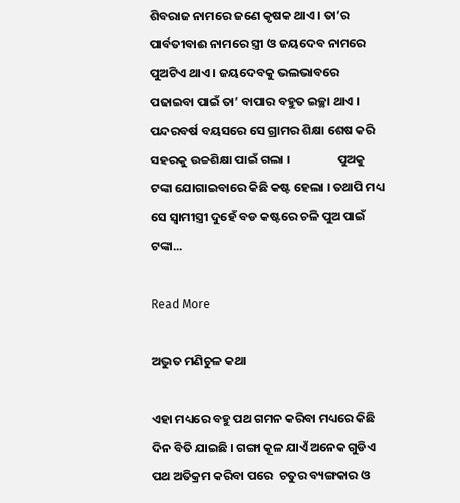ଶିବରାଜ ନାମରେ ଜଣେ କୃଷକ ଥାଏ । ତା’ର ପାର୍ବତୀବାଈ ନାମରେ ସ୍ତ୍ରୀ ଓ ଜୟଦେବ ନାମରେ ପୁଅଟିଏ ଥାଏ । ଜୟଦେବକୁ ଭଲଭାବରେ ପଢାଇବା ପାଇଁ ତା’ ବାପାର ବହୁତ ଇଚ୍ଛା ଥାଏ । ପନ୍ଦରବର୍ଷ ବୟସରେ ସେ ଗ୍ରାମର ଶିକ୍ଷା ଶେଷ କରି ସହରକୁ ଉଚ୍ଚଶିକ୍ଷା ପାଇଁ ଗଲା ।                 ପୁଅକୁ ଟଙ୍କା ଯୋଗାଇବାରେ କିଛି କଷ୍ଟ ହେଲା । ତଥାପି ମଧ୍ୟ ସେ ସ୍ୱାମୀସ୍ତ୍ରୀ ଦୁହେଁ ବଡ କଷ୍ଟରେ ଚଳି ପୁଅ ପାଇଁ ଟଙ୍କା...

Read More

ଅଦ୍ଭୁତ ମଣିଚୁଳ କଥା

ଏହା ମଧ୍ୟରେ ବହୁ ପଥ ଗମନ କରିବା ମଧ୍ୟରେ କିଛି ଦିନ ବିତି ଯାଇଛି । ଗଙ୍ଗା କୂଳ ଯାଏଁ ଅନେକ ଗୁଡିଏ ପଥ ଅତିକ୍ରମ କରିବା ପରେ  ଚତୁର ବ୍ୟଙ୍ଗକାର ଓ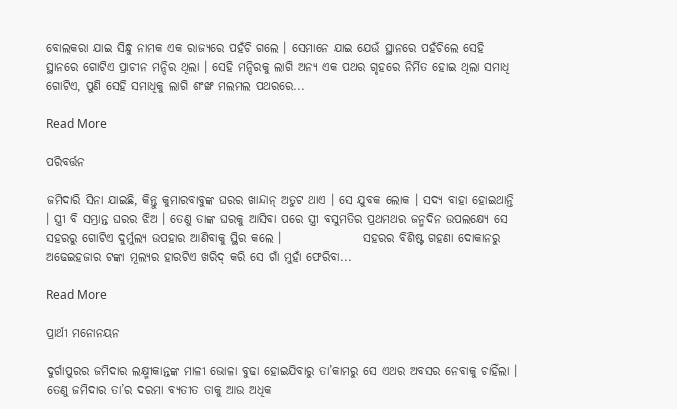ବୋଲକରା ଯାଇ ସିନ୍ଧୁ ନାମକ ଏକ ରାଜ୍ୟରେ ପହଁଚି ଗଲେ । ସେମାନେ ଯାଇ ଯେଉଁ ସ୍ଥାନରେ ପହଁଚିଲେ ସେହି ସ୍ଥାନରେ ଗୋଟିଏ ପ୍ରାଚୀନ ମନ୍ଦିର ଥିଲା । ସେହି ମନ୍ଦିରକୁ ଲାଗି ଅନ୍ୟ ଏକ ପଥର ଗୃହରେ ନିର୍ମିତ ହୋଇ ଥିଲା ସମାଧି ଗୋଟିଏ, ପୁଣି ସେହି ସମାଧିକୁ ଲାଗି ଶଂଙ୍ଖ ମଲମଲ ପଥରରେ...

Read More

ପରିବର୍ତ୍ତନ

ଜମିଦାରି ସିନା ଯାଇଛି, କିନ୍ତୁ କୁମାରବାବୁଙ୍କ ଘରର ଖାନ୍ଦାନ୍ ଅତୁଟ ଥାଏ । ସେ ଯୁବକ ଲୋକ । ସଦ୍ୟ ବାହା ହୋଇଥାନ୍ତି । ସ୍ତ୍ରୀ ବି ସମ୍ଭ୍ରାନ୍ତ ଘରର ଝିଅ । ତେଣୁ ତାଙ୍କ ଘରକୁ ଆସିବା ପରେ ସ୍ତ୍ରୀ ବସୁମତିର ପ୍ରଥମଥର ଜନ୍ମଦିନ ଉପଲକ୍ଷ୍ୟେ ସେ ସହରରୁ ଗୋଟିଏ ଦୁର୍ମୁଲ୍ୟ ଉପହାର ଆଣିବାକୁ ସ୍ଥିର କଲେ ।                 ସହରର ବିଶିଷ୍ଟ ଗହଣା ଦୋକାନରୁ ଅଢେଇହଜାର ଟଙ୍କା ମୂଲ୍ୟର ହାରଟିଏ ଖରିଦ୍ କରି ସେ ଗାଁ ମୁହାଁ ଫେରିବା...

Read More

ପ୍ରାର୍ଥୀ ମନୋନୟନ

ଦୁର୍ଗାପୁରର ଜମିଦାର ଲକ୍ଷ୍ମୀକାନ୍ତଙ୍କ ମାଳୀ ଭୋଳା ବୁଢା ହୋଇଯିବାରୁ ତା’କାମରୁ ସେ ଏଥର ଅବସର ନେବାକୁ ଚାହିଁଲା । ତେଣୁ ଜମିଦାର ତା’ର ଦରମା ବ୍ୟତୀତ ତାକୁ ଆଉ ଅଧିକ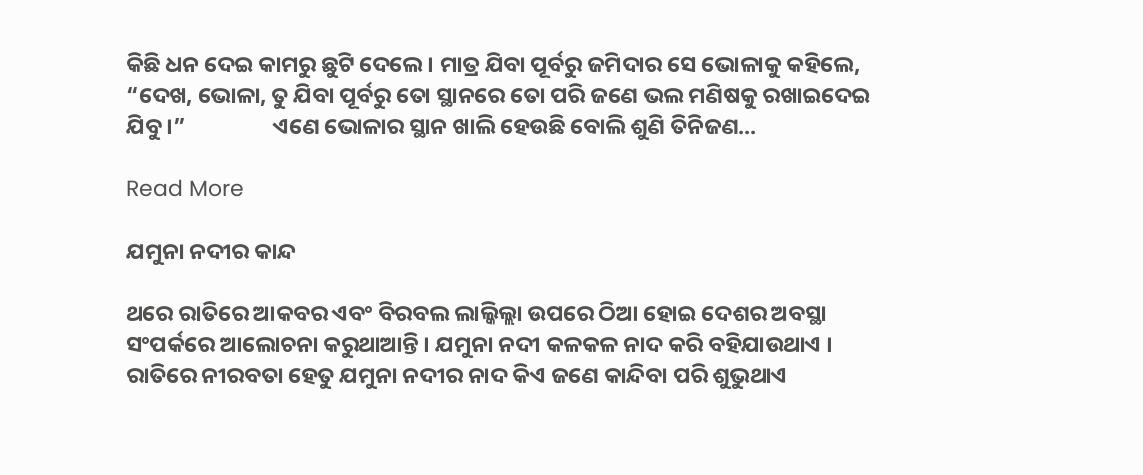କିଛି ଧନ ଦେଇ କାମରୁ ଛୁଟି ଦେଲେ । ମାତ୍ର ଯିବା ପୂର୍ବରୁ ଜମିଦାର ସେ ଭୋଳାକୁ କହିଲେ, “ଦେଖ, ଭୋଳା, ତୁ ଯିବା ପୂର୍ବରୁ ତୋ ସ୍ଥାନରେ ତୋ ପରି ଜଣେ ଭଲ ମଣିଷକୁ ରଖାଇଦେଇ ଯିବୁ ।”                 ଏଣେ ଭୋଳାର ସ୍ଥାନ ଖାଲି ହେଉଛି ବୋଲି ଶୁଣି ତିନିଜଣ...

Read More

ଯମୁନା ନଦୀର କାନ୍ଦ

ଥରେ ରାତିରେ ଆକବର ଏବଂ ବିରବଲ ଲାଲ୍କିଲ୍ଲା ଉପରେ ଠିଆ ହୋଇ ଦେଶର ଅବସ୍ଥା ସଂପର୍କରେ ଆଲୋଚନା କରୁଥାଆନ୍ତି । ଯମୁନା ନଦୀ କଳକଳ ନାଦ କରି ବହିଯାଉଥାଏ । ରାତିରେ ନୀରବତା ହେତୁ ଯମୁନା ନଦୀର ନାଦ କିଏ ଜଣେ କାନ୍ଦିବା ପରି ଶୁଭୁଥାଏ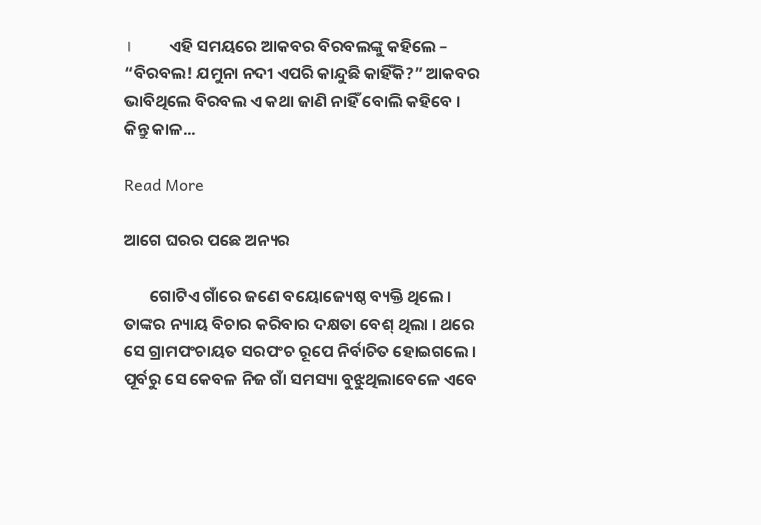।          ଏହି ସମୟରେ ଆକବର ବିରବଲଙ୍କୁ କହିଲେ – “ବିରବଲ! ଯମୁନା ନଦୀ ଏପରି କାନ୍ଦୁଛି କାହିଁକି?” ଆକବର ଭାବିଥିଲେ ବିରବଲ ଏ କଥା ଜାଣି ନାହିଁ ବୋଲି କହିବେ ।          କିନ୍ତୁ କାଳ...

Read More

ଆଗେ ଘରର ପଛେ ଅନ୍ୟର

       ଗୋଟିଏ ଗାଁରେ ଜଣେ ବୟୋଜ୍ୟେଷ୍ଠ ବ୍ୟକ୍ତି ଥିଲେ । ତାଙ୍କର ନ୍ୟାୟ ବିଚାର କରିବାର ଦକ୍ଷତା ବେଶ୍ ଥିଲା । ଥରେ ସେ ଗ୍ରାମପଂଚାୟତ ସରପଂଚ ରୂପେ ନିର୍ବାଚିତ ହୋଇଗଲେ । ପୂର୍ବରୁ ସେ କେବଳ ନିଜ ଗାଁ ସମସ୍ୟା ବୁଝୁଥିଲାବେଳେ ଏବେ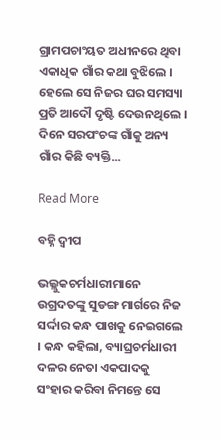ଗ୍ରାମପଚାଂୟତ ଅଧୀନରେ ଥିବା ଏକାଧିକ ଗାଁର କଥା ବୁଝିଲେ । ହେଲେ ସେ ନିଜର ଘର ସମସ୍ୟା ପ୍ରତି ଆଦୌ ଦୃଷ୍ଟି ଦେଉନଥିଲେ ।        ଦିନେ ସରପଂଚଙ୍କ ଗାଁକୁ ଅନ୍ୟ ଗାଁର କିଛି ବ୍ୟକ୍ତି...

Read More

ବହ୍ନି ଦ୍ୱୀପ

ଭଲ୍ଲୁକଚର୍ମଧାରୀମାନେ ଉଗ୍ରଦତଙ୍କୁ ସୁଡଙ୍ଗ ମାର୍ଗରେ ନିଜ ସର୍ଦ୍ଦାର କନ୍ଧ ପାଖକୁ ନେଇଗଲେ । କନ୍ଧ କହିଲା, ବ୍ୟାଘ୍ରଚର୍ମଧାରୀ ଦଳର ନେତା ଏକପାଦକୁ ସଂହାର କରିବା ନିମନ୍ତେ ସେ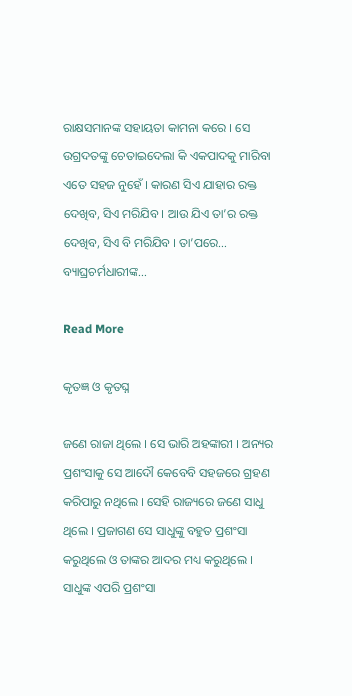ରାକ୍ଷସମାନଙ୍କ ସହାୟତା କାମନା କରେ । ସେ ଉଗ୍ରଦତଙ୍କୁ ଚେତାଇଦେଲା କି ଏକପାଦକୁ ମାରିବା ଏତେ ସହଜ ନୁହେଁ । କାରଣ ସିଏ ଯାହାର ରକ୍ତ ଦେଖିବ, ସିଏ ମରିଯିବ । ଆଉ ଯିଏ ତା’ର ରକ୍ତ ଦେଖିବ, ସିଏ ବି ମରିଯିବ । ତା’ପରେ… ବ୍ୟାଘ୍ରଚର୍ମଧାରୀଙ୍କ...

Read More

କୃତଜ୍ଞ ଓ କୃତଘ୍ନ

ଜଣେ ରାଜା ଥିଲେ । ସେ ଭାରି ଅହଙ୍କାରୀ । ଅନ୍ୟର ପ୍ରଶଂସାକୁ ସେ ଆଦୌ କେବେବି ସହଜରେ ଗ୍ରହଣ କରିପାରୁ ନଥିଲେ । ସେହି ରାଜ୍ୟରେ ଜଣେ ସାଧୁ ଥିଲେ । ପ୍ରଜାଗଣ ସେ ସାଧୁଙ୍କୁ ବହୁତ ପ୍ରଶଂସା କରୁଥିଲେ ଓ ତାଙ୍କର ଆଦର ମଧ୍ୟ କରୁଥିଲେ । ସାଧୁଙ୍କ ଏପରି ପ୍ରଶଂସା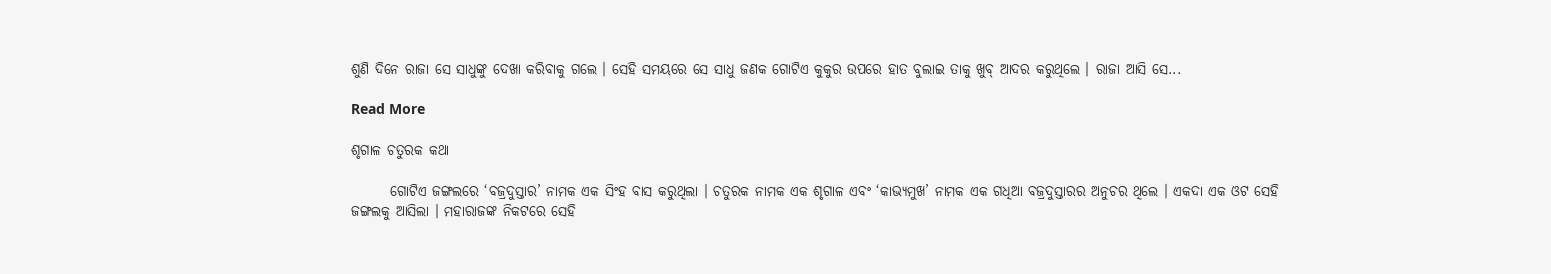ଶୁଣି ଦିନେ ରାଜା ସେ ସାଧୁଙ୍କୁ ଦେଖା କରିବାକୁ ଗଲେ । ସେହି ସମୟରେ ସେ ସାଧୁ ଜଣକ ଗୋଟିଏ କୁକୁର ଉପରେ ହାତ ବୁଲାଇ ତାକୁ ଖୁବ୍ ଆଦର କରୁଥିଲେ । ରାଜା ଆସି ସେ...

Read More

ଶୃଗାଳ ଚତୁରକ କଥା

       ଗୋଟିଏ ଜଙ୍ଗଲରେ ‘ବଜ୍ରଦୁସ୍ତାର’ ନାମକ ଏକ ସିଂହ ବାସ କରୁଥିଲା । ଚତୁରକ ନାମକ ଏକ ଶୃଗାଳ ଏବଂ ‘କାଭ୍ୟମୁଖ’ ନାମକ ଏକ ଗଧିଆ ବଜ୍ରଦୁସ୍ତାରର ଅନୁଚର ଥିଲେ । ଏକଦା ଏକ ଓଟ ସେହି ଜଙ୍ଗଲକୁ ଆସିଲା । ମହାରାଜଙ୍କ ନିକଟରେ ସେହି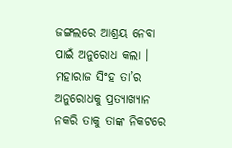ଜଙ୍ଗଲରେ ଆଶ୍ରୟ ନେବା ପାଇଁ ଅନୁରୋଧ କଲା । ମହାରାଜ ସିଂହ ତା’ର ଅନୁରୋଧକୁ ପ୍ରତ୍ୟାଖ୍ୟାନ ନକରି ତାକୁ ତାଙ୍କ ନିକଟରେ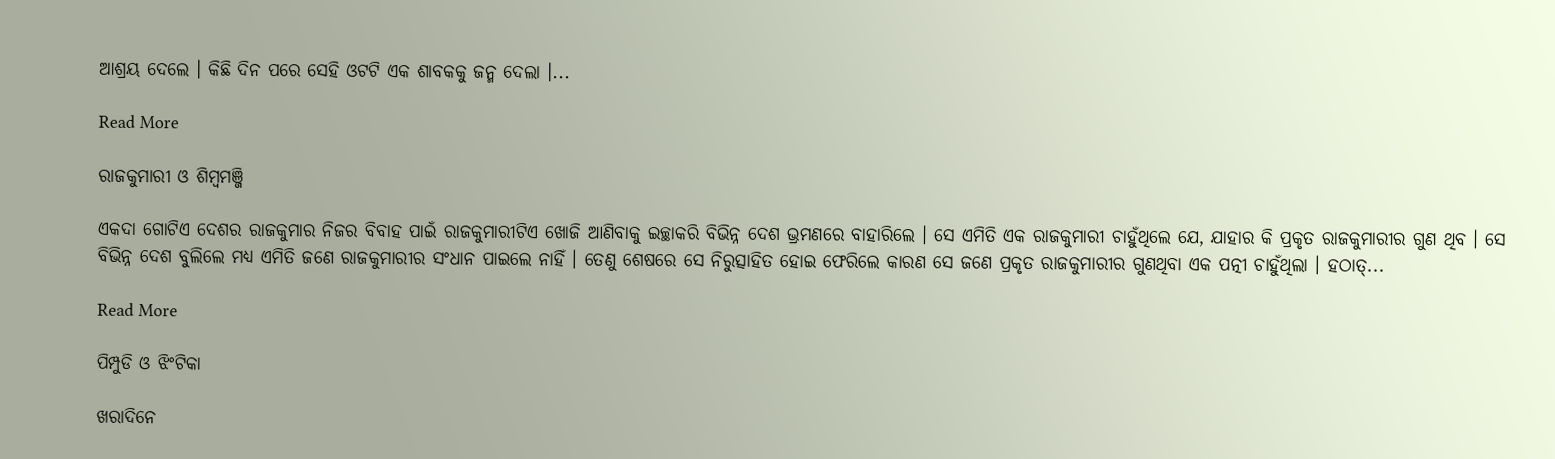ଆଶ୍ରୟ ଦେଲେ । କିଛି ଦିନ ପରେ ସେହି ଓଟଟି ଏକ ଶାବକକୁ ଜନ୍ମ ଦେଲା ।...

Read More

ରାଜକୁମାରୀ ଓ ଶିମ୍ବମଞ୍ଜି

ଏକଦା ଗୋଟିଏ ଦେଶର ରାଜକୁମାର ନିଜର ବିବାହ ପାଇଁ ରାଜକୁମାରୀଟିଏ ଖୋଜି ଆଣିବାକୁ ଇଚ୍ଛାକରି ବିଭିନ୍ନ ଦେଶ ଭ୍ରମଣରେ ବାହାରିଲେ । ସେ ଏମିତି ଏକ ରାଜକୁମାରୀ ଚାହୁଁଥିଲେ ଯେ, ଯାହାର କି ପ୍ରକୃତ ରାଜକୁମାରୀର ଗୁଣ ଥିବ । ସେ ବିଭିନ୍ନ ଦେଶ ବୁଲିଲେ ମଧ୍ୟ ଏମିତି ଜଣେ ରାଜକୁମାରୀର ସଂଧାନ ପାଇଲେ ନାହିଁ । ତେଣୁ ଶେଷରେ ସେ ନିରୁତ୍ସାହିତ ହୋଇ ଫେରିଲେ କାରଣ ସେ ଜଣେ ପ୍ରକୃତ ରାଜକୁମାରୀର ଗୁଣଥିବା ଏକ ପତ୍ନୀ ଚାହୁଁଥିଲା । ହଠାତ୍...

Read More

ପିମ୍ପୁଡି ଓ ଝିଂଟିକା

ଖରାଦିନେ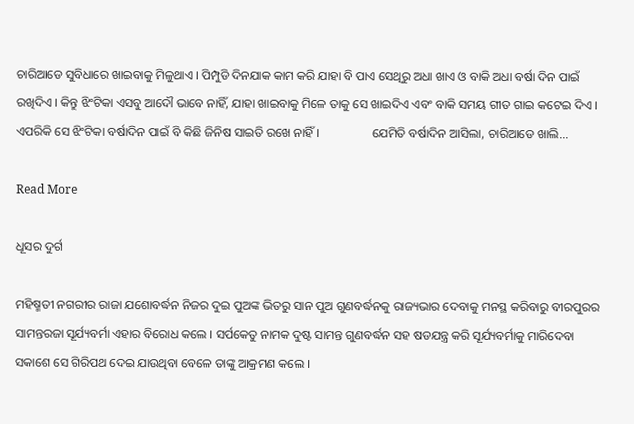ଚାରିଆଡେ ସୁବିଧାରେ ଖାଇବାକୁ ମିଳୁଥାଏ । ପିମ୍ପୁଡି ଦିନଯାକ କାମ କରି ଯାହା ବି ପାଏ ସେଥିରୁ ଅଧା ଖାଏ ଓ ବାକି ଅଧା ବର୍ଷା ଦିନ ପାଇଁ ରଖିଦିଏ । କିନ୍ତୁ ଝିଂଟିକା ଏସବୁ ଆଦୌ ଭାବେ ନାହିଁ, ଯାହା ଖାଇବାକୁ ମିଳେ ତାକୁ ସେ ଖାଇଦିଏ ଏବଂ ବାକି ସମୟ ଗୀତ ଗାଇ କଟେଇ ଦିଏ । ଏପରିକି ସେ ଝିଂଟିକା ବର୍ଷାଦିନ ପାଇଁ ବି କିଛି ଜିନିଷ ସାଇତି ରଖେ ନାହିଁ ।                 ଯେମିତି ବର୍ଷାଦିନ ଆସିଲା, ଚାରିଆଡେ ଖାଲି...

Read More

ଧୂସର ଦୁର୍ଗ

ମହିଷ୍ମତୀ ନଗରୀର ରାଜା ଯଶୋବର୍ଦ୍ଧନ ନିଜର ଦୁଇ ପୁଅଙ୍କ ଭିତରୁ ସାନ ପୁଅ ଗୁଣବର୍ଦ୍ଧନକୁ ରାଜ୍ୟଭାର ଦେବାକୁ ମନସ୍ଥ କରିବାରୁ ବୀରପୁରର ସାମନ୍ତରଜା ସୂର୍ଯ୍ୟବର୍ମା ଏହାର ବିରୋଧ କଲେ । ସର୍ପକେତୁ ନାମକ ଦୁଷ୍ଟ ସାମନ୍ତ ଗୁଣବର୍ଦ୍ଧନ ସହ ଷଡଯନ୍ତ୍ର କରି ସୂର୍ଯ୍ୟବର୍ମାକୁ ମାରିଦେବା ସକାଶେ ସେ ଗିରିପଥ ଦେଇ ଯାଉଥିବା ବେଳେ ତାଙ୍କୁ ଆକ୍ରମଣ କଲେ ।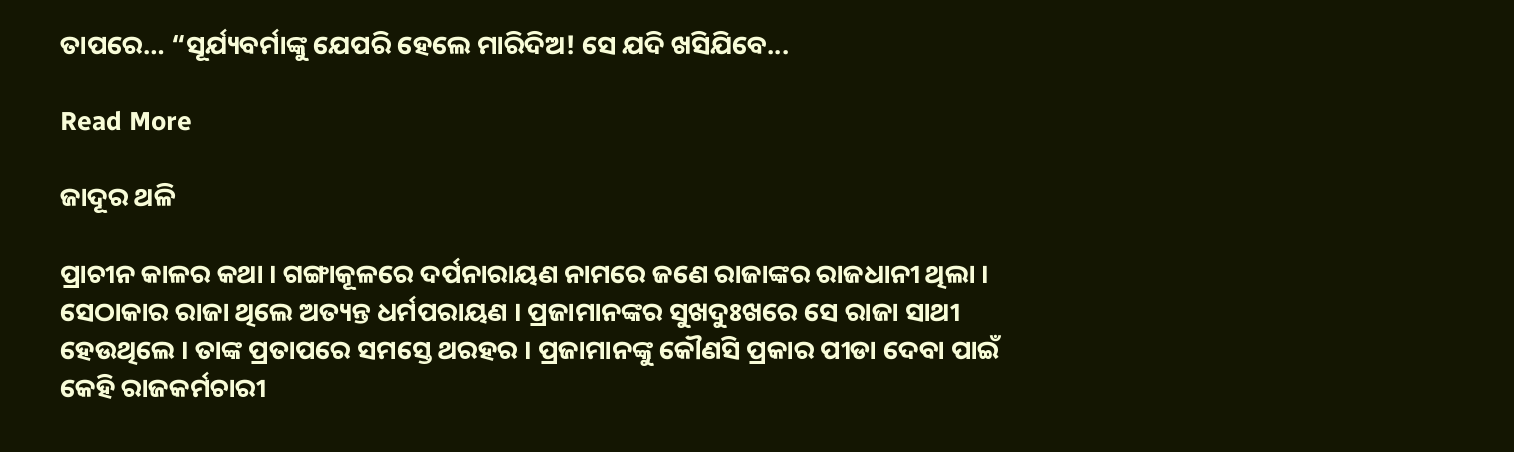ତାପରେ… “ସୂର୍ଯ୍ୟବର୍ମାଙ୍କୁ ଯେପରି ହେଲେ ମାରିଦିଅ! ସେ ଯଦି ଖସିଯିବେ...

Read More

ଜାଦୂର ଥଳି

ପ୍ରାଚୀନ କାଳର କଥା । ଗଙ୍ଗାକୂଳରେ ଦର୍ପନାରାୟଣ ନାମରେ ଜଣେ ରାଜାଙ୍କର ରାଜଧାନୀ ଥିଲା । ସେଠାକାର ରାଜା ଥିଲେ ଅତ୍ୟନ୍ତ ଧର୍ମପରାୟଣ । ପ୍ରଜାମାନଙ୍କର ସୁଖଦୁଃଖରେ ସେ ରାଜା ସାଥୀ ହେଉଥିଲେ । ତାଙ୍କ ପ୍ରତାପରେ ସମସ୍ତେ ଥରହର । ପ୍ରଜାମାନଙ୍କୁ କୌଣସି ପ୍ରକାର ପୀଡା ଦେବା ପାଇଁ କେହି ରାଜକର୍ମଚାରୀ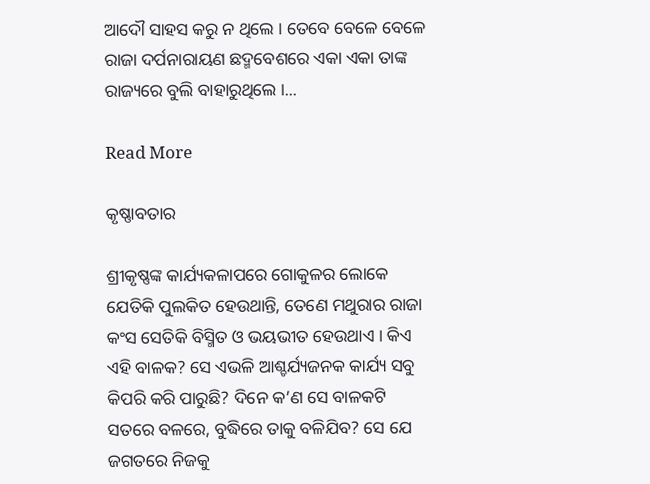ଆଦୌ ସାହସ କରୁ ନ ଥିଲେ । ତେବେ ବେଳେ ବେଳେ ରାଜା ଦର୍ପନାରାୟଣ ଛଦ୍ମବେଶରେ ଏକା ଏକା ତାଙ୍କ ରାଜ୍ୟରେ ବୁଲି ବାହାରୁଥିଲେ ।...

Read More

କୃଷ୍ଣାବତାର

ଶ୍ରୀକୃଷ୍ଣଙ୍କ କାର୍ଯ୍ୟକଳାପରେ ଗୋକୁଳର ଲୋକେ ଯେତିକି ପୁଲକିତ ହେଉଥାନ୍ତି, ତେଣେ ମଥୁରାର ରାଜା କଂସ ସେତିକି ବିସ୍ମିତ ଓ ଭୟଭୀତ ହେଉଥାଏ । କିଏ ଏହି ବାଳକ? ସେ ଏଭଳି ଆଶ୍ଚର୍ଯ୍ୟଜନକ କାର୍ଯ୍ୟ ସବୁ କିପରି କରି ପାରୁଛି? ଦିନେ କ’ଣ ସେ ବାଳକଟି ସତରେ ବଳରେ, ବୁଦ୍ଧିରେ ତାକୁ ବଳିଯିବ? ସେ ଯେ ଜଗତରେ ନିଜକୁ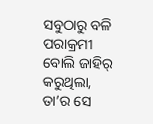ସବୁଠାରୁ ବଳି ପରାକ୍ରମୀ ବୋଲି ଜାହିର୍ କରୁଥିଲା, ତା’ର ସେ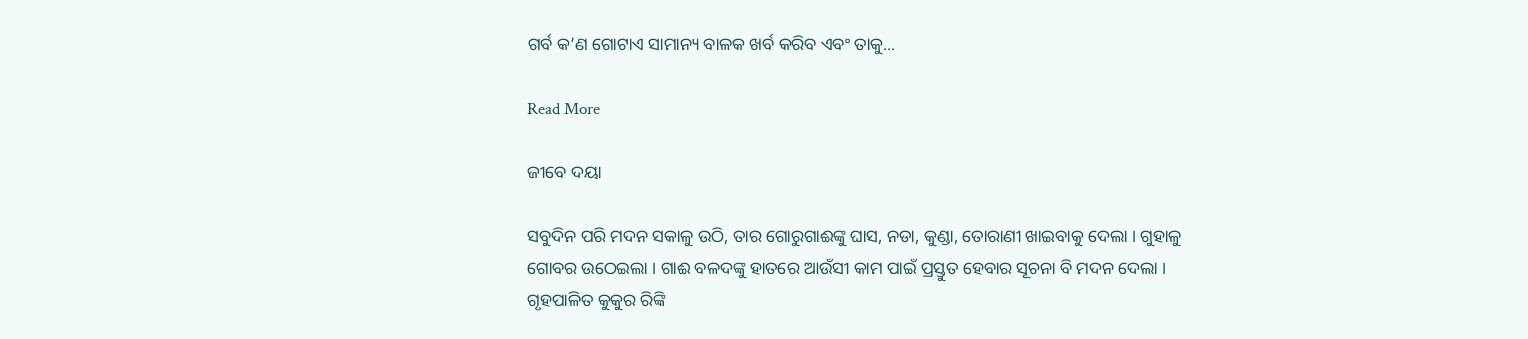ଗର୍ବ କ’ଣ ଗୋଟାଏ ସାମାନ୍ୟ ବାଳକ ଖର୍ବ କରିବ ଏବଂ ତାକୁ...

Read More

ଜୀବେ ଦୟା

ସବୁଦିନ ପରି ମଦନ ସକାଳୁ ଉଠି, ତାର ଗୋରୁଗାଈଙ୍କୁ ଘାସ, ନଡା, କୁଣ୍ଡା, ତୋରାଣୀ ଖାଇବାକୁ ଦେଲା । ଗୁହାଳୁ ଗୋବର ଉଠେଇଲା । ଗାଈ ବଳଦଙ୍କୁ ହାତରେ ଆଉଁସୀ କାମ ପାଇଁ ପ୍ରସ୍ତୁତ ହେବାର ସୂଚନା ବି ମଦନ ଦେଲା । ଗୃହପାଳିତ କୁକୁର ରିଙ୍କି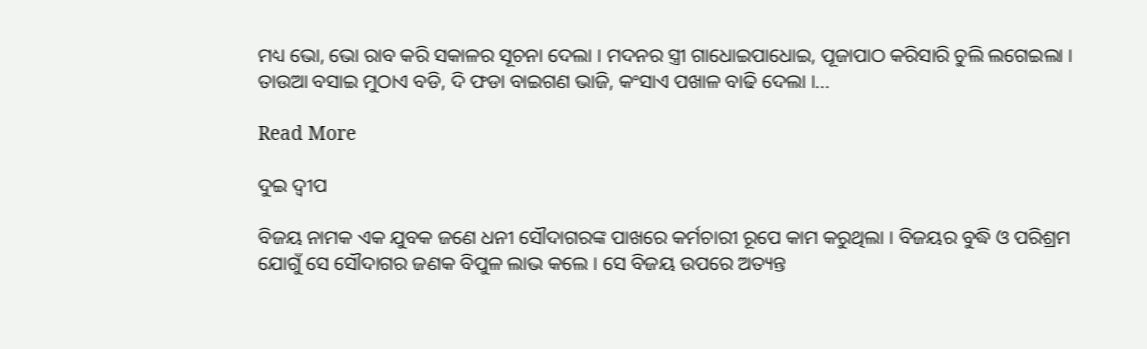ମଧ୍ୟ ଭୋ, ଭୋ ରାବ କରି ସକାଳର ସୂଚନା ଦେଲା । ମଦନର ସ୍ତ୍ରୀ ଗାଧୋଇପାଧୋଇ, ପୂଜାପାଠ କରିସାରି ଚୁଲି ଲଗେଇଲା । ତାଉଆ ବସାଇ ମୁଠାଏ ବଡି, ଦି ଫଡା ବାଇଗଣ ଭାଜି, କଂସାଏ ପଖାଳ ବାଢି ଦେଲା ।...

Read More

ଦୁଇ ଦ୍ୱୀପ

ବିଜୟ ନାମକ ଏକ ଯୁବକ ଜଣେ ଧନୀ ସୌଦାଗରଙ୍କ ପାଖରେ କର୍ମଚାରୀ ରୂପେ କାମ କରୁଥିଲା । ବିଜୟର ବୁଦ୍ଧି ଓ ପରିଶ୍ରମ ଯୋଗୁଁ ସେ ସୌଦାଗର ଜଣକ ବିପୁଳ ଲାଭ କଲେ । ସେ ବିଜୟ ଉପରେ ଅତ୍ୟନ୍ତ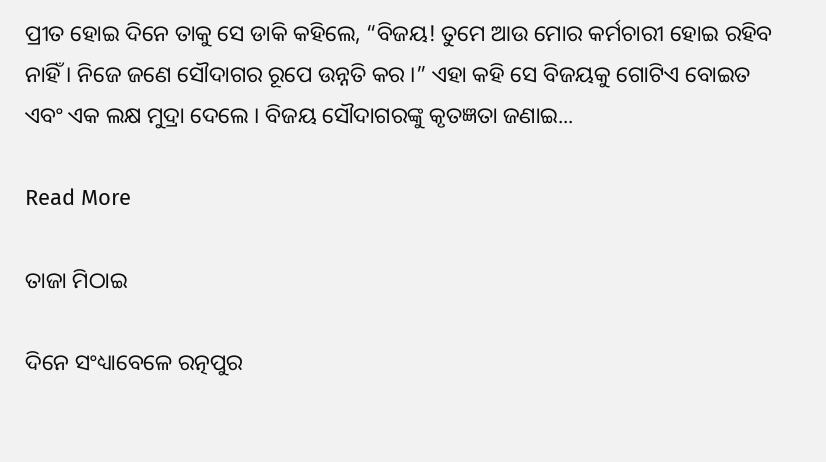ପ୍ରୀତ ହୋଇ ଦିନେ ତାକୁ ସେ ଡାକି କହିଲେ, “ବିଜୟ! ତୁମେ ଆଉ ମୋର କର୍ମଚାରୀ ହୋଇ ରହିବ ନାହିଁ । ନିଜେ ଜଣେ ସୌଦାଗର ରୂପେ ଉନ୍ନତି କର ।” ଏହା କହି ସେ ବିଜୟକୁ ଗୋଟିଏ ବୋଇତ ଏବଂ ଏକ ଲକ୍ଷ ମୁଦ୍ରା ଦେଲେ । ବିଜୟ ସୌଦାଗରଙ୍କୁ କୃତଜ୍ଞତା ଜଣାଇ...

Read More

ତାଜା ମିଠାଇ

ଦିନେ ସଂଧ୍ୟାବେଳେ ରତ୍ନପୁର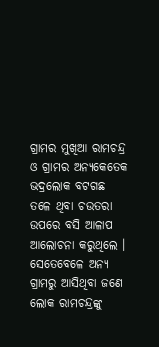ଗ୍ରାମର ମୁଖିଆ ରାମଚନ୍ଦ୍ର ଓ ଗ୍ରାମର ଅନ୍ୟକେତେକ ଭଦ୍ରଲୋକ ବଟଗଛ ତଳେ ଥିବା ଚଉତରା ଉପରେ ବସି ଆଳାପ ଆଲୋଚନା କରୁଥିଲେ । ସେତେବେଳେ ଅନ୍ୟ ଗ୍ରାମରୁ ଆସିଥିବା ଜଣେ ଲୋକ ରାମଚନ୍ଦ୍ରଙ୍କୁ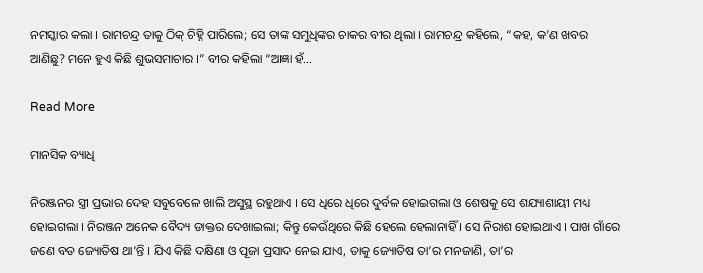ନମସ୍କାର କଲା । ରାମଚନ୍ଦ୍ର ତାକୁ ଠିକ୍ ଚିହ୍ନି ପାରିଲେ; ସେ ତାଙ୍କ ସମୁଧିଙ୍କର ଚାକର ବୀର ଥିଲା । ରାମଚନ୍ଦ୍ର କହିଲେ, “କହ, କ’ଣ ଖବର ଆଣିଛୁ? ମନେ ହୁଏ କିଛି ଶୁଭସମାଚାର ।” ବୀର କହିଲା “ଆଜ୍ଞା ହଁ...

Read More

ମାନସିକ ବ୍ୟାଧି

ନିରଞ୍ଜନର ସ୍ତ୍ରୀ ପ୍ରଭାର ଦେହ ସବୁବେଳେ ଖାଲି ଅସୁସ୍ଥ ରହୁଥାଏ । ସେ ଧିରେ ଧିରେ ଦୁର୍ବଳ ହୋଇଗଲା ଓ ଶେଷକୁ ସେ ଶଯ୍ୟାଶାୟୀ ମଧ୍ୟ ହୋଇଗଲା । ନିରଞ୍ଜନ ଅନେକ ବୈଦ୍ୟ ଡାକ୍ତର ଦେଖାଇଲା; କିନ୍ତୁ କେଉଁଥିରେ କିଛି ହେଲେ ହେଲାନାହିଁ । ସେ ନିରାଶ ହୋଇଥାଏ । ପାଖ ଗାଁରେ ଜଣେ ବଡ ଜ୍ୟୋତିଷ ଥା’ନ୍ତି । ଯିଏ କିଛି ଦକ୍ଷିଣା ଓ ପୂଜା ପ୍ରସାଦ ନେଇ ଯାଏ, ତାକୁ ଜ୍ୟୋତିଷ ତା’ର ମନଜାଣି, ତା’ର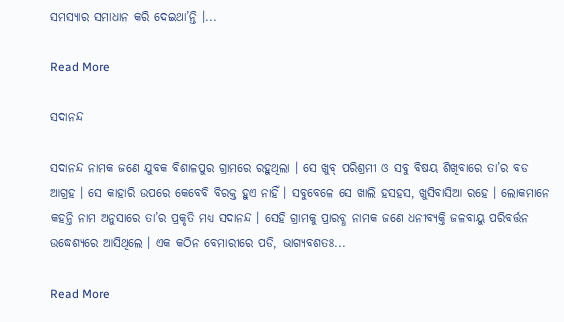ସମସ୍ୟାର ସମାଧାନ କରି ଦେଇଥା’ନ୍ତି ।...

Read More

ସଦାନନ୍ଦ

ସଦାନନ୍ଦ ନାମକ ଜଣେ ଯୁବକ ବିଶାଳପୁର ଗ୍ରାମରେ ରହୁଥିଲା । ସେ ଖୁବ୍ ପରିଶ୍ରମୀ ଓ ସବୁ ବିଷୟ ଶିଖିବାରେ ତା’ର ବଡ ଆଗ୍ରହ । ସେ କାହାରି ଉପରେ କେବେବି ବିରକ୍ତ ହୁଏ ନାହିଁ । ସବୁବେଳେ ସେ ଖାଲି ହସହସ, ଖୁସିବାସିଆ ରହେ । ଲୋକମାନେ କହନ୍ତି ନାମ ଅନୁସାରେ ତା’ର ପ୍ରକୃତି ମଧ୍ୟ ସଦାନନ୍ଦ । ସେହି ଗ୍ରାମକୁ ପ୍ରାରବ୍ଧ ନାମକ ଜଣେ ଧନୀବ୍ୟକ୍ତି ଜଳବାୟୁ ପରିବର୍ତ୍ତନ ଉଦ୍ଧେଶ୍ୟରେ ଆସିଥିଲେ । ଏକ କଠିନ ବେମାରୀରେ ପଡି, ଭାଗ୍ୟବଶତଃ...

Read More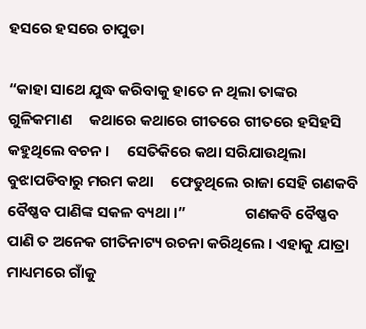ହସରେ ହସରେ ଚାପୁଡା

“କାହା ସାଥେ ଯୁଦ୍ଧ କରିବାକୁ ହାତେ ନ ଥିଲା ତାଙ୍କର ଗୁଳିକମାଣ     କଥାରେ କଥାରେ ଗୀତରେ ଗୀତରେ ହସିହସି କହୁଥିଲେ ବଚନ ।     ସେତିକିରେ କଥା ସରିଯାଉଥିଲା ବୁଝାପଡିବାରୁ ମରମ କଥା     ଫେଡୁଥିଲେ ରାଜା ସେହି ଗଣକବି ବୈଷ୍ଣବ ପାଣିଙ୍କ ସକଳ ବ୍ୟଥା ।”                 ଗଣକବି ବୈଷ୍ଣବ ପାଣି ତ ଅନେକ ଗୀତିନାଟ୍ୟ ରଚନା କରିଥିଲେ । ଏହାକୁ ଯାତ୍ରା ମାଧ୍ୟମରେ ଗାଁକୁ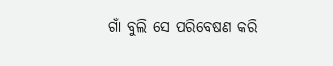ଗାଁ ବୁଲି ସେ ପରିବେଷଣ କରି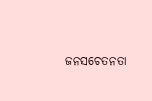ଜନସଚେତନତା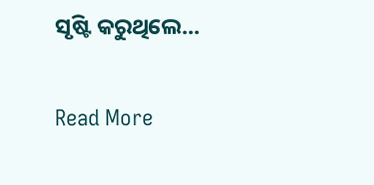ସୃଷ୍ଟି କରୁଥିଲେ...

Read More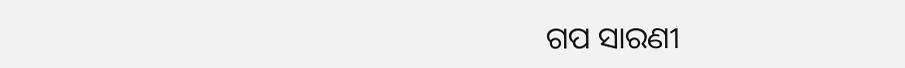ଗପ ସାରଣୀ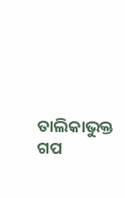ତାଲିକାଭୁକ୍ତ ଗପ